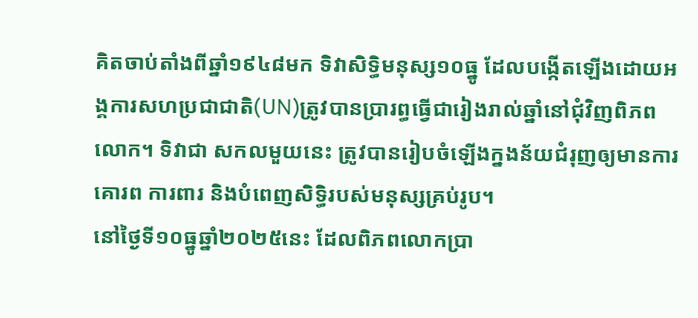គិតចាប់តាំងពីឆ្នាំ១៩៤៨មក ទិវាសិទ្ធិមនុស្ស១០ធ្នូ ដែលបង្កើតឡើងដោយអង្គការសហប្រជាជាតិ(UN)ត្រូវបានប្រារព្ធធ្វើជារៀងរាល់ឆ្នាំនៅជុំវិញពិភពលោក។ ទិវាជា សកលមួយនេះ ត្រូវបានរៀបចំឡើងក្នងន័យជំរុញឲ្យមានការគោរព ការពារ និងបំពេញសិទ្ធិរបស់មនុស្សគ្រប់រូប។
នៅថ្ងៃទី១០ធ្នូឆ្នាំ២០២៥នេះ ដែលពិភពលោកប្រា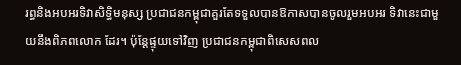រព្ធនិងអបអរទិវាសិទ្ធិមនុស្ស ប្រជាជនកម្ពុជាគួរតែទទួលបានឱកាសបានចូលរួមអបអរ ទិវានេះជាមួយនឹងពិភពលោក ដែរ។ ប៉ុន្តែផ្ទុយទៅវិញ ប្រជាជនកម្ពុជាពិសេសពល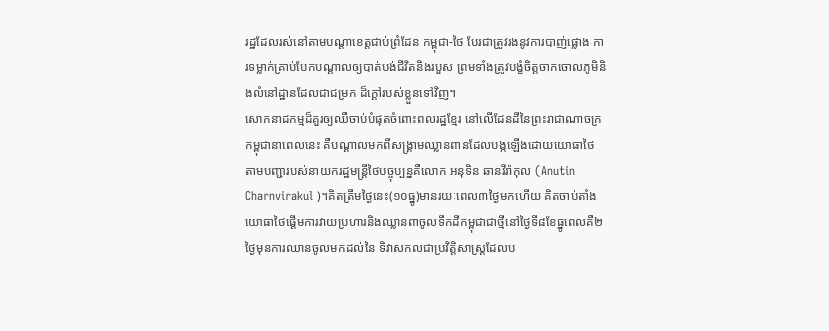រដ្ឋដែលរស់នៅតាមបណ្តាខេត្តជាប់ព្រំដែន កម្ពុជា-ថៃ បែរជាត្រូវរងនូវការបាញ់ផ្លោង ការទម្លាក់គ្រាប់បែកបណ្តាលឲ្យបាត់បង់ជីវិតនិងរបួស ព្រមទាំងត្រូវបង្ខំចិត្តចាកចោលភូមិនិងលំនៅដ្ឋានដែលជាជម្រក ដ៏ក្តៅរបស់ខ្លួនទៅវិញ។
សោកនាដកម្មដ៏គួរឲ្យឈឺចាប់បំផុតចំពោះពលរដ្ឋខ្មែរ នៅលើដែនដីនៃព្រះរាជាណាចក្រកម្ពុជានាពេលនេះ គឺបណ្តាលមកពីសង្គ្រាមឈ្លានពានដែលបង្កឡើងដោយយោធាថៃ តាមបញ្ជារបស់នាយករដ្ឋមន្ត្រីថៃបច្ចុប្បន្នគឺលោក អនុទិន ឆានវីរ៉ាកុល (Anutin Charnvirakul )។គិតត្រឹមថ្ងៃនេះ(១០ធ្នូ)មានរយៈពេល៣ថ្ងៃមកហើយ គិតចាប់តាំងយោធាថៃផ្តើមការវាយប្រហារនិងឈ្លានពាចូលទឹកដីកម្ពុជាជាថ្មីនៅថ្ងៃទី៨ខែធ្នូពេលគឺ២ថ្ងៃមុនការឈានចូលមកដល់នៃ ទិវាសកលជាប្រវិត្តិសាស្ត្រដែលប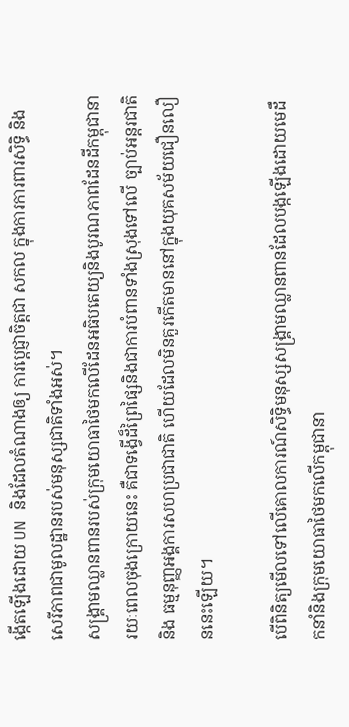ង្កើតឡើងដោយ UN និងដែលតំណាងឲ្យ ការប្តេជ្ញាចិត្តជា សកល ក្នុងការការពារសិទ្ធិ និងសេរីភាពជាមូលដ្ឋានរបស់មនុស្សជាតិទាំងអស់។
សង្គ្រាមឈ្លានពានរបស់ក្រុមយោធាថៃមកលើដែនអធិបតេយ្យនិងបូរណភាពដែនដីកម្ពុជានារយៈពេលចុងក្រោយនេះ គឺជាទង្វើដ៏ព្រៃផ្សៃនិងជាការបំពានទាំងស្រុងទៅលើ ច្បាប់អន្តរជាតិ និង ធម្មនុញ្ញអង្គការសហប្រជាជាតិ ហើយដែលមិនគួរកើតមាននៅក្នុងយុគសម័យជឿនលឿននេះឡើយ។

បើពិនិត្យមើលទៅលើគោលការណ៍សិទ្ធិមនុស្សសង្គ្រាមឈ្លានពានដែលបង្កឡើងដោយមេដឹកនាំនិងក្រុមយោធាថៃមកលើកម្ពុជានា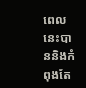ពេលនេះបាននិងកំពុងតែ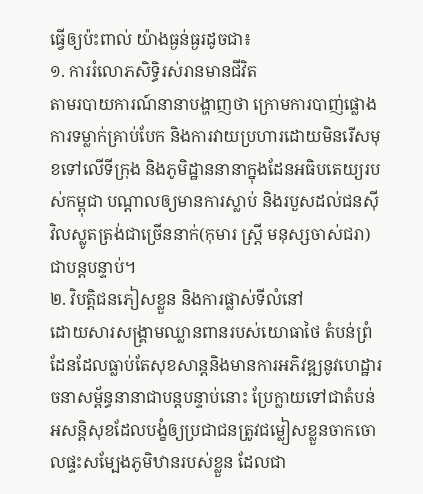ធ្វើឲ្យប៉ះពាល់ យ៉ាងធ្ងន់ធ្ងរដូចជា៖
១. ការរំលោភសិទ្ធិរស់រានមានជីវិត
តាមរបាយការណ៍នានាបង្ហាញថា ក្រោមការបាញ់ផ្លោង ការទម្លាក់គ្រាប់បែក និងការវាយប្រហារដោយមិនរើសមុខទៅលើទីក្រុង និងភូមិដ្ឋាននានាក្នុងដែនអធិបតេយ្យរបស់កម្ពុជា បណ្តាលឲ្យមានការស្លាប់ និងរបួសដល់ជនស៊ីវិលស្លូតត្រង់ជាច្រើននាក់(កុមារ ស្ត្រី មនុស្សចាស់ជរា)ជាបន្តបន្ទាប់។
២. វិបត្តិជនភៀសខ្លួន និងការផ្លាស់ទីលំនៅ
ដោយសារសង្គ្រាមឈ្លានពានរបស់យោធាថៃ តំបន់ព្រំដែនដែលធ្លាប់តែសុខសាន្តនិងមានការអភិវឌ្ឍនូវហេដ្ឋារចនាសម្ព័ន្ធនានាជាបន្តបន្ទាប់នោះ ប្រែក្លាយទៅជាតំបន់ អសន្តិសុខដែលបង្ខំឲ្យប្រជាជនត្រូវជម្លៀសខ្លួនចាកចោលផ្ទះសម្បែងភូមិឋានរបស់ខ្លួន ដែលជា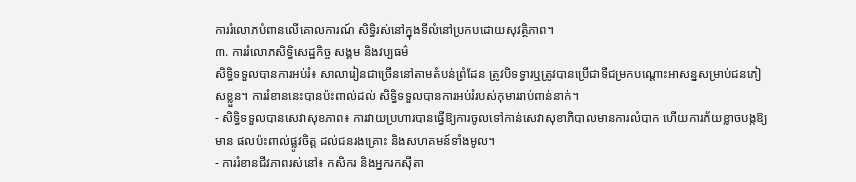ការរំលោភបំពានលើគោលការណ៍ សិទ្ធិរស់នៅក្នុងទីលំនៅប្រកបដោយសុវត្ថិភាព។
៣. ការរំលោភសិទ្ធិសេដ្ឋកិច្ច សង្គម និងវប្បធម៌
សិទ្ធិទទួលបានការអប់រំ៖ សាលារៀនជាច្រើននៅតាមតំបន់ព្រំដែន ត្រូវបិទទ្វារឬត្រូវបានប្រើជាទីជម្រកបណ្តោះអាសន្នសម្រាប់ជនភៀសខ្លួន។ ការរំខាននេះបានប៉ះពាល់ដល់ សិទ្ធិទទួលបានការអប់រំរបស់កុមាររាប់ពាន់នាក់។
- សិទ្ធិទទួលបានសេវាសុខភាព៖ ការវាយប្រហារបានធ្វើឱ្យការចូលទៅកាន់សេវាសុខាភិបាលមានការលំបាក ហើយការភ័យខ្លាចបង្កឱ្យមាន ផលប៉ះពាល់ផ្លូវចិត្ត ដល់ជនរងគ្រោះ និងសហគមន៍ទាំងមូល។
- ការរំខានជីវភាពរស់នៅ៖ កសិករ និងអ្នករកស៊ីតា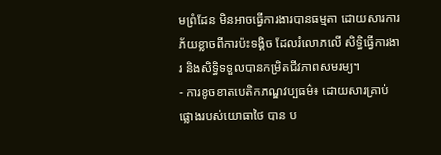មព្រំដែន មិនអាចធ្វើការងារបានធម្មតា ដោយសារការភ័យខ្លាចពីការប៉ះទង្គិច ដែលរំលោភលើ សិទ្ធិធ្វើការងារ និងសិទ្ធិទទួលបានកម្រិតជីវភាពសមរម្យ។
- ការខូចខាតបេតិកភណ្ឌវប្បធម៌៖ ដោយសារគ្រាប់ផ្លោងរបស់យោធាថៃ បាន ប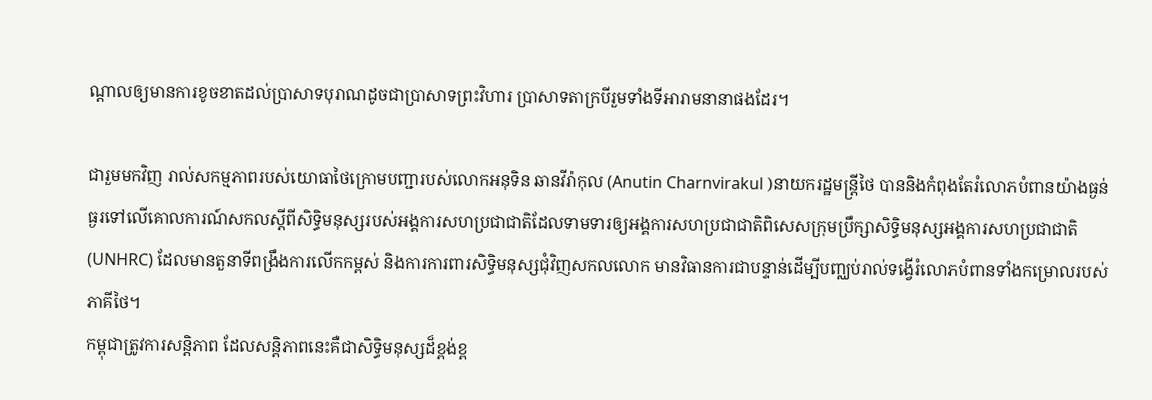ណ្តាលឲ្យមានការខូចខាតដល់ប្រាសាទបុរាណដូចជាប្រាសាទព្រះវិហារ ប្រាសាទតាក្របីរួមទាំងទីអារាមនានាផងដែរ។

ជារួមមកវិញ រាល់សកម្មភាពរបស់យោធាថៃក្រោមបញ្ជារបស់លោកអនុទិន ឆានវីរ៉ាកុល (Anutin Charnvirakul )នាយករដ្ឋមន្ត្រីថៃ បាននិងកំពុងតែរំលោភបំពានយ៉ាងធ្ងន់ធ្ងរទៅលើគោលការណ៍សកលស្តីពីសិទ្ធិមនុស្សរបស់អង្គការសហប្រជាជាតិដែលទាមទារឲ្យអង្គការសហប្រជាជាតិពិសេសក្រុមប្រឹក្សាសិទ្ធិមនុស្សអង្គការសហប្រជាជាតិ (UNHRC) ដែលមានតួនាទីពង្រឹងការលើកកម្ពស់ និងការការពារសិទ្ធិមនុស្សជុំវិញសកលលោក មានវិធានការជាបន្ទាន់ដើម្បីបញ្ឈប់រាល់ទង្វើរំលោភបំពានទាំងកម្រោលរបស់ភាគីថៃ។
កម្ពុជាត្រូវការសន្តិភាព ដែលសន្តិភាពនេះគឺជាសិទ្ធិមនុស្សដ៏ខ្ពង់ខ្ព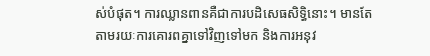ស់បំផុត។ ការឈ្លានពានគឺជាការបដិសេធសិទ្ធិនោះ។ មានតែតាមរយៈការគោរពគ្នាទៅវិញទៅមក និងការអនុវ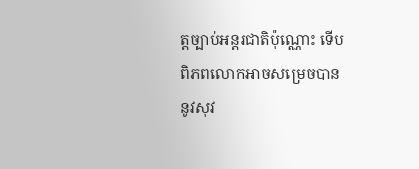ត្តច្បាប់អន្តរជាតិប៉ុណ្ណោះ ទើបពិភពលោកអាចសម្រេចបាននូវសុវ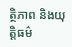ត្ថិភាព និងយុត្តិធម៌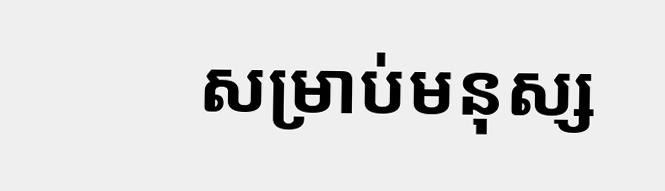សម្រាប់មនុស្ស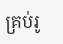គ្រប់រូ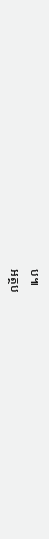ប៕
អត្ថប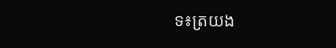ទ៖ត្រយង